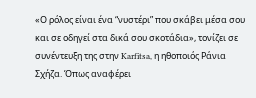«Ο ρόλος είναι ένα “νυστέρι” που σκάβει μέσα σου και σε οδηγεί στα δικά σου σκοτάδια», τονίζει σε συνέντευξη της στην Karfitsa, η ηθοποιός Ράνια Σχήζα. Όπως αναφέρει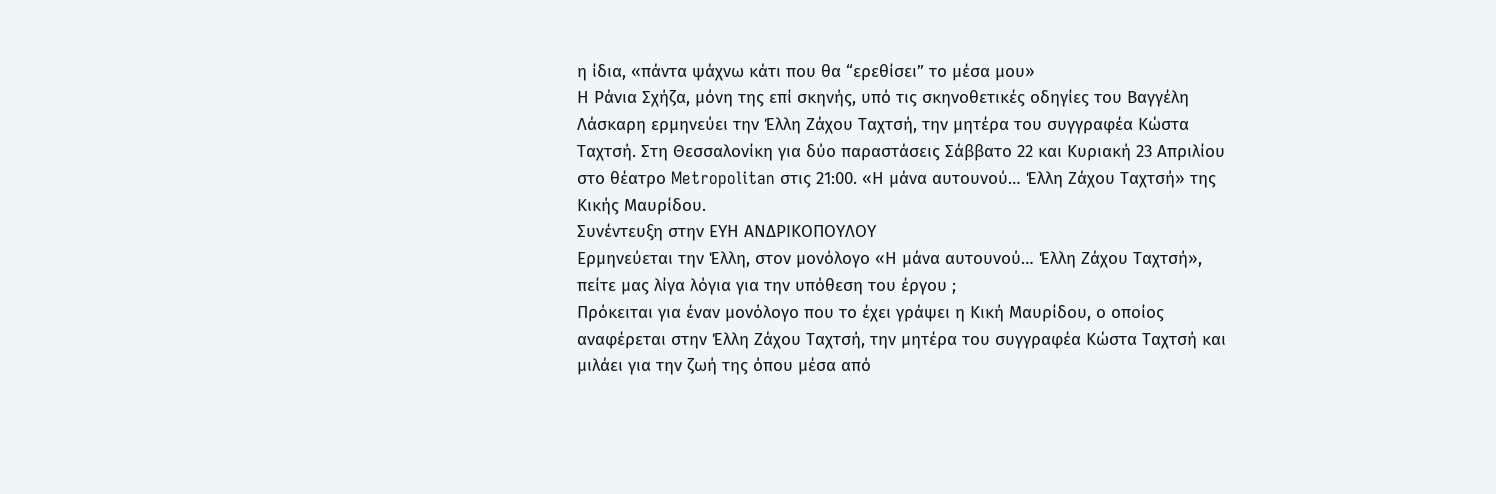η ίδια, «πάντα ψάχνω κάτι που θα “ερεθίσει” το μέσα μου»
Η Ράνια Σχήζα, μόνη της επί σκηνής, υπό τις σκηνοθετικές οδηγίες του Βαγγέλη Λάσκαρη ερμηνεύει την Έλλη Ζάχου Ταχτσή, την μητέρα του συγγραφέα Κώστα Ταχτσή. Στη Θεσσαλονίκη για δύο παραστάσεις Σάββατο 22 και Κυριακή 23 Απριλίου στο θέατρο Metropolitan στις 21:00. «Η μάνα αυτουνού… Έλλη Ζάχου Ταχτσή» της Κικής Μαυρίδου.
Συνέντευξη στην ΕΥΗ ΑΝΔΡΙΚΟΠΟΥΛΟΥ
Ερμηνεύεται την Έλλη, στον μονόλογο «Η μάνα αυτουνού… Έλλη Ζάχου Ταχτσή», πείτε μας λίγα λόγια για την υπόθεση του έργου ;
Πρόκειται για έναν μονόλογο που το έχει γράψει η Κική Μαυρίδου, ο οποίος αναφέρεται στην Έλλη Ζάχου Ταχτσή, την μητέρα του συγγραφέα Κώστα Ταχτσή και μιλάει για την ζωή της όπου μέσα από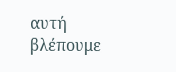αυτή βλέπουμε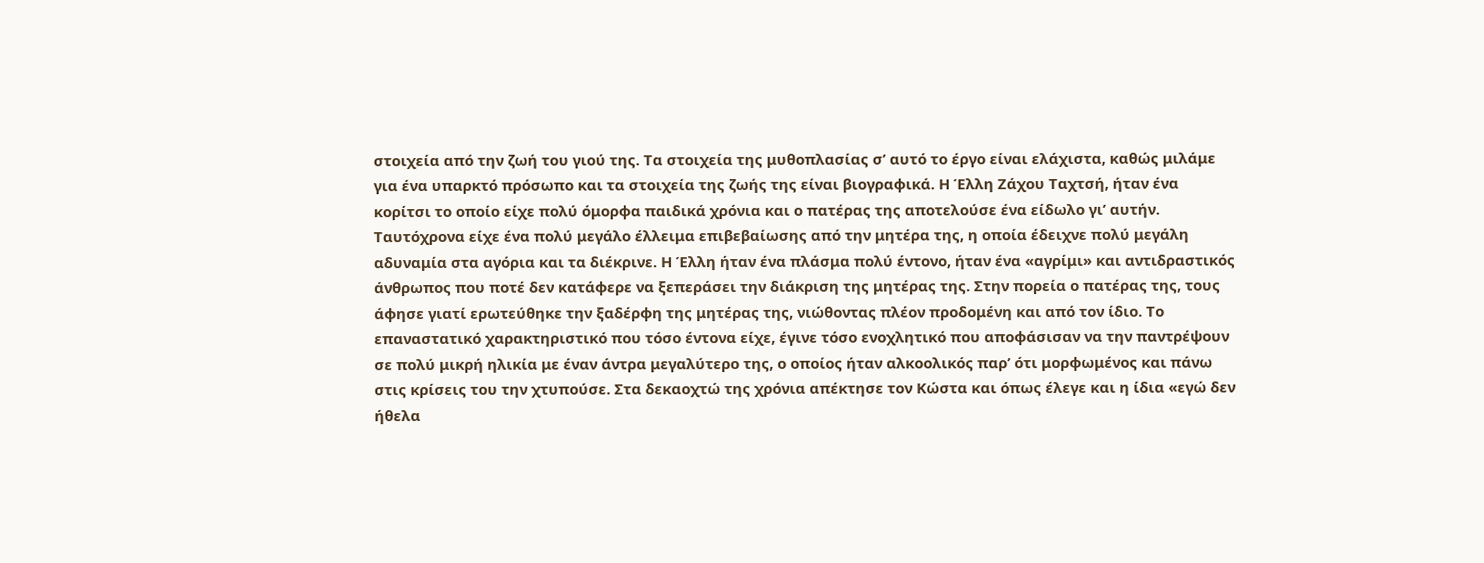στοιχεία από την ζωή του γιού της. Τα στοιχεία της μυθοπλασίας σ’ αυτό το έργο είναι ελάχιστα, καθώς μιλάμε για ένα υπαρκτό πρόσωπο και τα στοιχεία της ζωής της είναι βιογραφικά. Η Έλλη Ζάχου Ταχτσή, ήταν ένα κορίτσι το οποίο είχε πολύ όμορφα παιδικά χρόνια και ο πατέρας της αποτελούσε ένα είδωλο γι’ αυτήν. Ταυτόχρονα είχε ένα πολύ μεγάλο έλλειμα επιβεβαίωσης από την μητέρα της, η οποία έδειχνε πολύ μεγάλη αδυναμία στα αγόρια και τα διέκρινε. Η Έλλη ήταν ένα πλάσμα πολύ έντονο, ήταν ένα «αγρίμι» και αντιδραστικός άνθρωπος που ποτέ δεν κατάφερε να ξεπεράσει την διάκριση της μητέρας της. Στην πορεία ο πατέρας της, τους άφησε γιατί ερωτεύθηκε την ξαδέρφη της μητέρας της, νιώθοντας πλέον προδομένη και από τον ίδιο. Το επαναστατικό χαρακτηριστικό που τόσο έντονα είχε, έγινε τόσο ενοχλητικό που αποφάσισαν να την παντρέψουν σε πολύ μικρή ηλικία με έναν άντρα μεγαλύτερο της, ο οποίος ήταν αλκοολικός παρ’ ότι μορφωμένος και πάνω στις κρίσεις του την χτυπούσε. Στα δεκαοχτώ της χρόνια απέκτησε τον Κώστα και όπως έλεγε και η ίδια «εγώ δεν ήθελα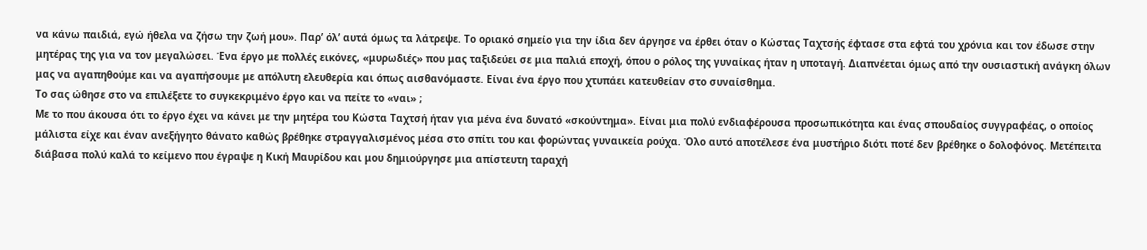να κάνω παιδιά, εγώ ήθελα να ζήσω την ζωή μου». Παρ’ όλ’ αυτά όμως τα λάτρεψε. Το οριακό σημείο για την ίδια δεν άργησε να έρθει όταν ο Κώστας Ταχτσής έφτασε στα εφτά του χρόνια και τον έδωσε στην μητέρας της για να τον μεγαλώσει. Ένα έργο με πολλές εικόνες, «μυρωδιές» που μας ταξιδεύει σε μια παλιά εποχή, όπου ο ρόλος της γυναίκας ήταν η υποταγή. Διαπνέεται όμως από την ουσιαστική ανάγκη όλων μας να αγαπηθούμε και να αγαπήσουμε με απόλυτη ελευθερία και όπως αισθανόμαστε. Είναι ένα έργο που χτυπάει κατευθείαν στο συναίσθημα.
Το σας ώθησε στο να επιλέξετε το συγκεκριμένο έργο και να πείτε το «ναι» ;
Με το που άκουσα ότι το έργο έχει να κάνει με την μητέρα του Κώστα Ταχτσή ήταν για μένα ένα δυνατό «σκούντημα». Είναι μια πολύ ενδιαφέρουσα προσωπικότητα και ένας σπουδαίος συγγραφέας, ο οποίος μάλιστα είχε και έναν ανεξήγητο θάνατο καθώς βρέθηκε στραγγαλισμένος μέσα στο σπίτι του και φορώντας γυναικεία ρούχα. Όλο αυτό αποτέλεσε ένα μυστήριο διότι ποτέ δεν βρέθηκε ο δολοφόνος. Μετέπειτα διάβασα πολύ καλά το κείμενο που έγραψε η Κική Μαυρίδου και μου δημιούργησε μια απίστευτη ταραχή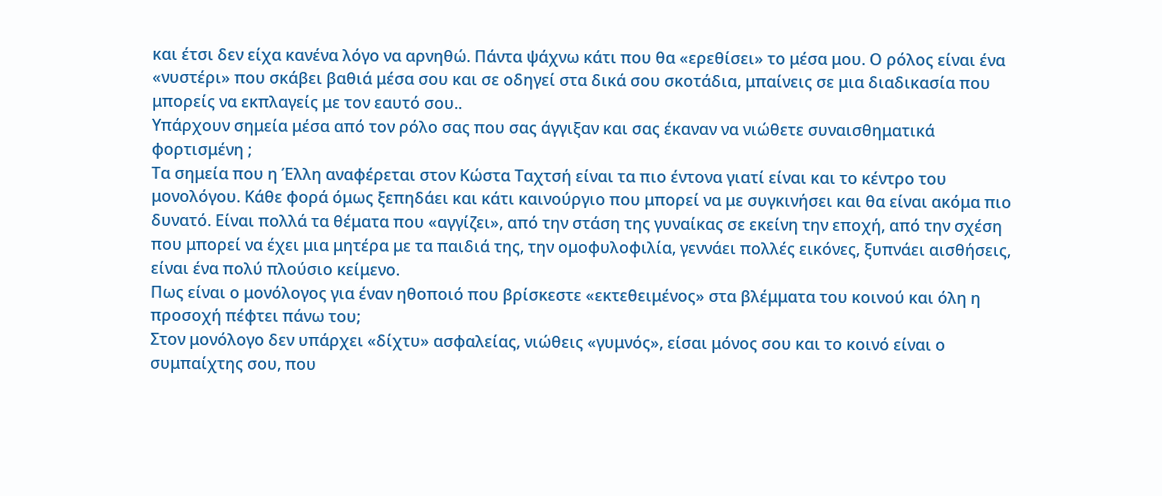και έτσι δεν είχα κανένα λόγο να αρνηθώ. Πάντα ψάχνω κάτι που θα «ερεθίσει» το μέσα μου. Ο ρόλος είναι ένα «νυστέρι» που σκάβει βαθιά μέσα σου και σε οδηγεί στα δικά σου σκοτάδια, μπαίνεις σε μια διαδικασία που μπορείς να εκπλαγείς με τον εαυτό σου..
Υπάρχουν σημεία μέσα από τον ρόλο σας που σας άγγιξαν και σας έκαναν να νιώθετε συναισθηματικά φορτισμένη ;
Τα σημεία που η Έλλη αναφέρεται στον Κώστα Ταχτσή είναι τα πιο έντονα γιατί είναι και το κέντρο του μονολόγου. Κάθε φορά όμως ξεπηδάει και κάτι καινούργιο που μπορεί να με συγκινήσει και θα είναι ακόμα πιο δυνατό. Είναι πολλά τα θέματα που «αγγίζει», από την στάση της γυναίκας σε εκείνη την εποχή, από την σχέση που μπορεί να έχει μια μητέρα με τα παιδιά της, την ομοφυλοφιλία, γεννάει πολλές εικόνες, ξυπνάει αισθήσεις, είναι ένα πολύ πλούσιο κείμενο.
Πως είναι ο μονόλογος για έναν ηθοποιό που βρίσκεστε «εκτεθειμένος» στα βλέμματα του κοινού και όλη η προσοχή πέφτει πάνω του;
Στον μονόλογο δεν υπάρχει «δίχτυ» ασφαλείας, νιώθεις «γυμνός», είσαι μόνος σου και το κοινό είναι ο συμπαίχτης σου, που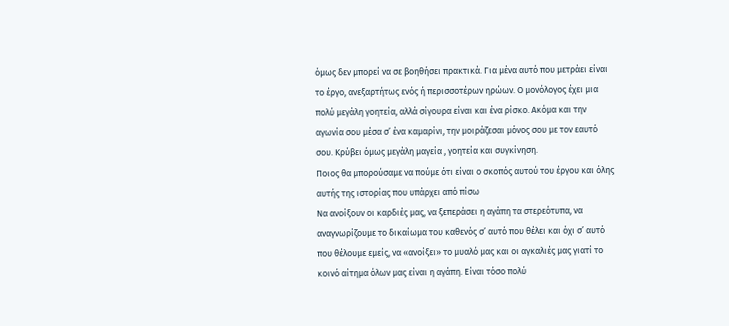όμως δεν μπορεί να σε βοηθήσει πρακτικά. Για μένα αυτό που μετράει είναι το έργο, ανεξαρτήτως ενός ή περισσοτέρων ηρώων. Ο μονόλογος έχει μια πολύ μεγάλη γοητεία, αλλά σίγουρα είναι και ένα ρίσκο. Ακόμα και την αγωνία σου μέσα σ’ ένα καμαρίνι, την μοιράζεσαι μόνος σου με τον εαυτό σου. Κρύβει όμως μεγάλη μαγεία , γοητεία και συγκίνηση.
Ποιος θα μπορούσαμε να πούμε ότι είναι ο σκοπός αυτού του έργου και όλης αυτής της ιστορίας που υπάρχει από πίσω
Να ανοίξουν οι καρδιές μας, να ξεπεράσει η αγάπη τα στερεότυπα, να αναγνωρίζουμε το δικαίωμα του καθενός σ’ αυτό που θέλει και όχι σ’ αυτό που θέλουμε εμείς, να «ανοίξει» το μυαλό μας και οι αγκαλιές μας γιατί το κοινό αίτημα όλων μας είναι η αγάπη. Είναι τόσο πολύ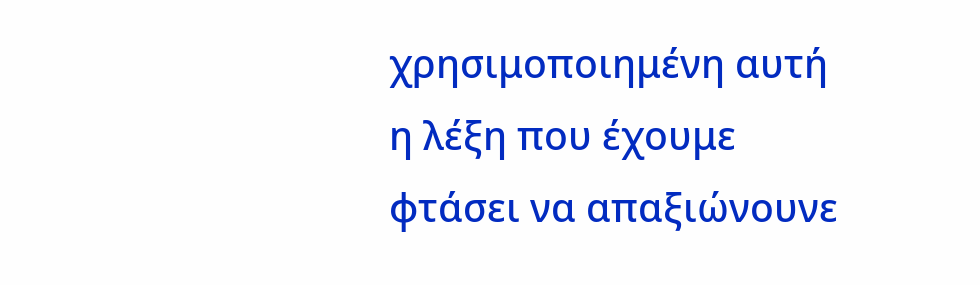χρησιμοποιημένη αυτή η λέξη που έχουμε φτάσει να απαξιώνουνε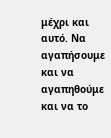μέχρι και αυτό. Να αγαπήσουμε και να αγαπηθούμε και να το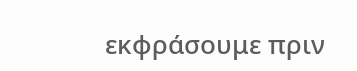εκφράσουμε πριν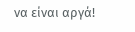να είναι αργά!